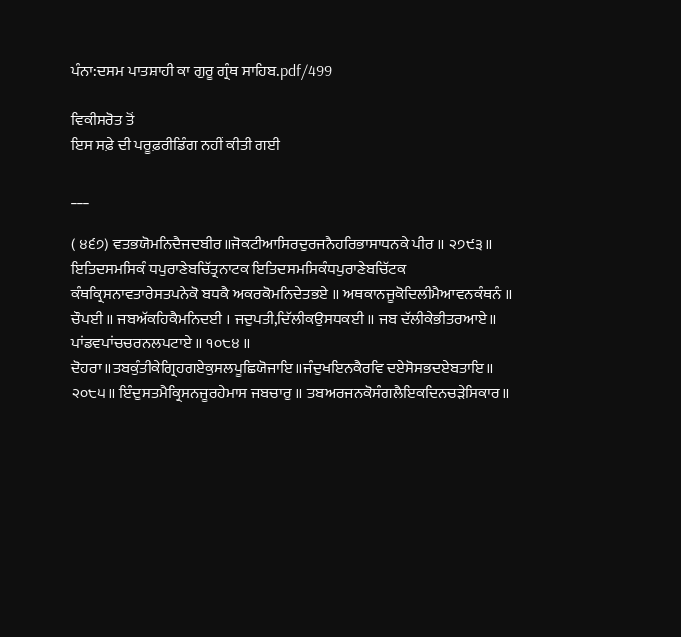ਪੰਨਾ:ਦਸਮ ਪਾਤਸ਼ਾਹੀ ਕਾ ਗੁਰੂ ਗ੍ਰੰਥ ਸਾਹਿਬ.pdf/499

ਵਿਕੀਸਰੋਤ ਤੋਂ
ਇਸ ਸਫ਼ੇ ਦੀ ਪਰੂਫ਼ਰੀਡਿੰਗ ਨਹੀਂ ਕੀਤੀ ਗਈ

___

( ੪੬੭) ਵਤਭਯੋਮਨਿਦੈਜਦਬੀਰ॥ਜੋਕਟੀਆਸਿਰਦੁਰਜਨੈਹਰਿਭਾਸਾਧਨਕੇ ਪੀਰ ॥ ੨੭੯੩॥ ਇਤਿਦਸਮਸਿਕੰ ਧਪੁਰਾਣੇਬਚਿੱਤ੍ਰਨਾਟਕ ਇਤਿਦਸਮਸਿਕੰਧਪੁਰਾਣੇਬਚਿੱਟਕ ਕੰਥਕ੍ਰਿਸਨਾਵਤਾਰੇਸਤਪਨੇਕੋ ਬਧਕੈ ਅਕਰਕੋਮਨਿਦੇਤਭਏ ॥ ਅਥਕਾਨਜੂਕੋਦਿਲੀਮੈਆਵਨਕੰਥਨੰ ॥ ਚੌਪਈ ॥ ਜਬਅੱਕਹਿਕੈਮਨਿਦਈ । ਜਦੁਪਤੀ,ਦਿੱਲੀਕਉਸਧਕਈ ॥ ਜਬ ਦੱਲੀਕੇਭੀਤਰਆਏ॥ ਪਾਂਡਵਪਾਂਚਚਰਨਲਪਟਾਏ ॥ ੧੦੮੪ ॥ ਦੋਹਰਾ॥ਤਬਕੁੰਤੀਕੇਗ੍ਰਿਹਗਏਕੁਸਲਪੂਛਿਯੋਜਾਇ॥ਜੰਦੁਖਇਨਕੈਰਵਿ ਦਏਸੋਸਭਦਏਬਤਾਇ॥ ੨੦੮੫॥ ਇੰਦੁਸਤਮੈਕ੍ਰਿਸਨਜੂਰਹੇਮਾਸ ਜਬਚਾਰੁ ॥ ਤਬਅਰਜਨਕੋਸੰਗਲੈਇਕਦਿਨਚੜੇਸਿਕਾਰ॥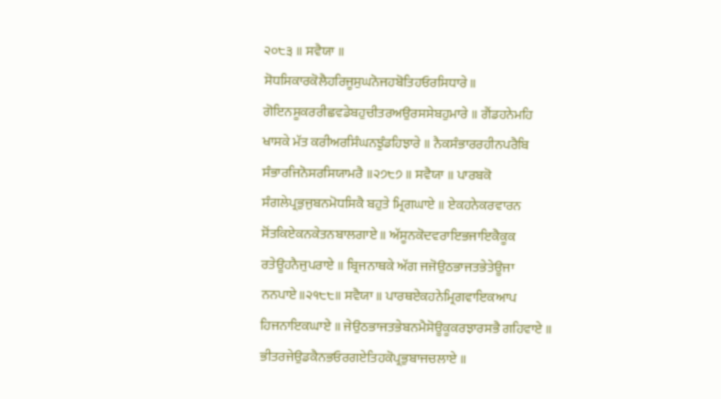੨੦੮੩ ॥ ਸਵੈਯਾ ॥ ਸੋਧਸਿਕਾਰਕੋਲੈਹਰਿਜੂਸੁਘਨੋਜਹਬੋਤਿਹਓਰਸਿਧਾਰੇ॥ ਗੋਇਨਸੂਕਰਰੀਛਵਡੇਬਹੁਚੀਤਰਅਉਰਸਸੇਬਹੁਮਾਰੇ ॥ ਗੈਂਡਹਨੇਮਹਿ ਖਾਸਕੇ ਮੱਤ ਕਰੀਅਰਸਿੰਘਨਝੁੰਡਹਿਝਾਰੇ ॥ ਨੈਕਸੰਭਾਰਰਹੀਨਪਰੈਬਿ ਸੰਭਾਰਜਿਨੋਸਰਸਿਯਾਮਰੈ ॥੨੭੮੭ ॥ ਸਵੈਯਾ ॥ ਪਾਰਬਕੋ ਸੰਗਲੇਪ੍ਰਭੁਜੁਬਨਮੋਧਸਿਕੈ ਬਹੁਤੇ ਮ੍ਰਿਗਘਾਏ ॥ ਏਕਹਨੇਕਰਵਾਰਨ ਸੋਂਤਕਿਏਕਨਕੇਤਨਬਾਲਗਾਏ ॥ ਅੱਸੂਨਕੋਦਵਰਾਇਭਜਾਇਕੈਕੂਕ ਰਤੇਊਹਨੈਜੁਪਰਾਏ ॥ ਬ੍ਰਿਜਨਾਥਕੇ ਅੱਗ ਜਜੋਉਠਭਾਜਤਭੇਤੇਊਜਾ ਨਨਪਾਏ॥੨੧੮੮॥ ਸਵੈਯਾ ॥ ਪਾਰਥਏਕਹਨੇਮ੍ਰਿਗਵਾਇਕਆਪ ਹਿਜਨਾਇਕਘਾਏ ॥ ਜੇਉਠਭਾਜਤਭੇਬਨਮੈਸੋਊਕੂਕਰਝਾਰਸਭੈ ਗਹਿਵਾਏ ॥ ਭੀਤਰਜੇਉਡਕੈਨਭਓਰਗਏਤਿਹਕੋਪ੍ਰਭੁਬਾਜਚਲਾਏ ॥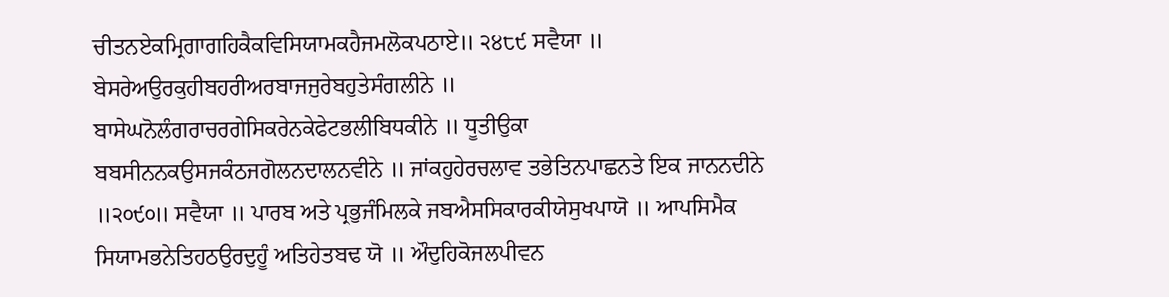ਚੀਤਨਏਕਮ੍ਰਿਗਾਗਹਿਕੈਕਵਿਸਿਯਾਮਕਹੈਜਮਲੋਕਪਠਾਏ॥ ੨੪੮੯ ਸਵੈਯਾ ॥ ਬੇਸਰੇਅਉਰਕੁਹੀਬਹਰੀਅਰਬਾਜਜੁਰੇਬਹੁਤੇਸੰਗਲੀਨੇ ॥ ਬਾਸੇਘਨੋਲੰਗਰਾਚਰਗੇਸਿਕਰੇਨਕੇਫੇਟਭਲੀਬਿਧਕੀਨੇ ॥ ਧੂਤੀਉਕਾ ਬਬਸੀਨਨਕਉਸਜਕੰਠਜਗੋਲਨਦਾਲਨਵੀਨੇ ॥ ਜਾਂਕਹੁਹੇਰਚਲਾਵ ਤਭੇਤਿਨਪਾਛਨਤੇ ਇਕ ਜਾਨਨਦੀਨੇ ॥੨੦੯੦॥ ਸਵੈਯਾ ॥ ਪਾਰਬ ਅਤੇ ਪ੍ਰਭੁਜੰਮਿਲਕੇ ਜਬਐਸਸਿਕਾਰਕੀਯੇਸੁਖਪਾਯੋ ॥ ਆਪਸਿਮੈਕ ਸਿਯਾਮਭਨੇਤਿਹਠਉਰਦੁਹੂੰ ਅਤਿਹੇਤਬਢ ਯੋ ॥ ਔਦੁਹਿਕੋਜਲਪੀਵਨ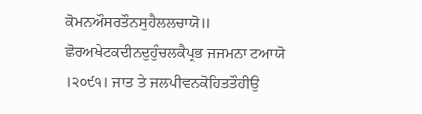ਕੋਮਨਔਸਰਤੌਨਸੁਹੈਲਲਚਾਯੋ॥ ਛੋਰਅਖੇਟਕਦੀਨਦੁਹੁੰਚਲਕੈਪ੍ਰਭ ਜਜਮਨਾ ਟਆਯੋ ।੨੦੯੧। ਜਾਤ ਤੇ ਜਲਪੀਵਨਕੋਹਿਤਤੌਹੀਉ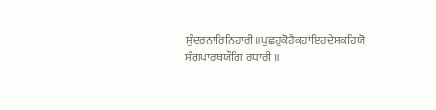ਸੁੰਦਰਨਾਰਿਨਿਹਾਰੀ॥ਪੁਛਹੁਕੋਹੈਕਹਾਂਇਹਦੇਸਕਹਿਯੋ ਸੰਗਪਾਰਥਯੌਗਿ ਰਧਾਰੀ ॥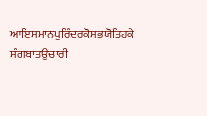ਆਇਸਮਾਨਪੁਰਿੰਦਰਕੋਸਭਯੋਤਿਹਕੇ ਸੰਗਬਾਤਉਚਾਰੀ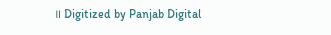॥ Digitized by Panjab Digital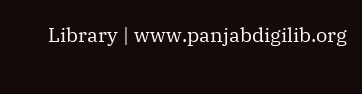Library | www.panjabdigilib.org